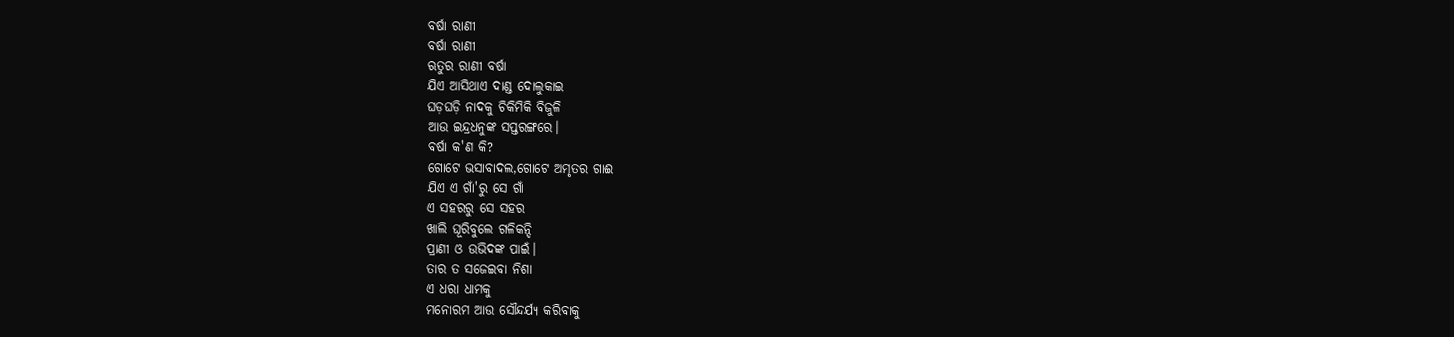ବର୍ଷା ରାଣୀ
ବର୍ଷା ରାଣୀ
ଋତୁର ରାଣୀ ବର୍ଷା
ଯିଏ ଆସିଥାଏ ଦାଣ୍ଡ ଦୋଲୁକାଇ
ଘଡ଼ଘଡ଼ି ନାଦକୁ ଚିକିମିକି ବିଜୁଳି
ଆଉ ଇନ୍ଦ୍ରଧନୁଙ୍କ ସପ୍ତରଙ୍ଗରେ।
ବର୍ଷା କ'ଣ କି?
ଗୋଟେ ଭସାବାଦଲ,ଗୋଟେ ଅମୃତର ଗାଈ
ଯିଏ ଏ ଗାଁ'ରୁ ସେ ଗାଁ
ଏ ସହରରୁ ସେ ସହର
ଖାଲି ଘୂରିବୁଲେ ଗଳିକନ୍ଦି
ପ୍ରାଣୀ ଓ ଉଭିଦଙ୍କ ପାଇଁ।
ତାର ତ ସଜେଇବା ନିଶା
ଏ ଧରା ଧାମକୁ
ମନୋରମ ଆଉ ସୌନ୍ଦର୍ଯ୍ୟ କରିବାକୁ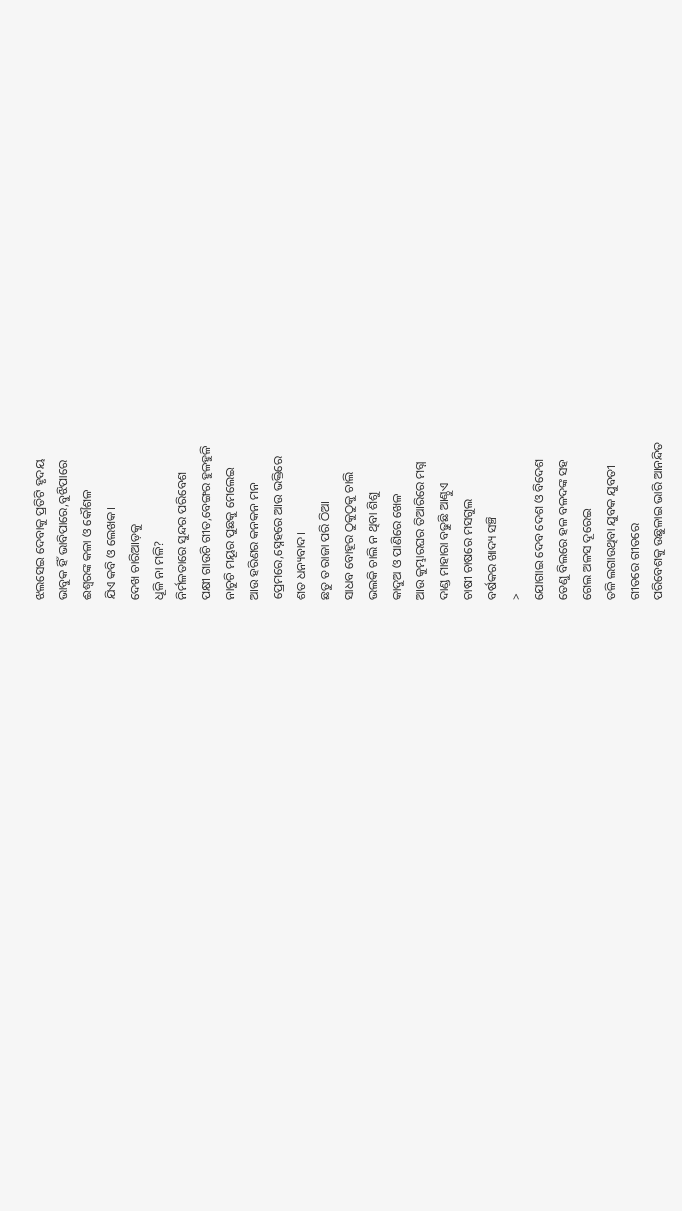ଝଲସେଇ ଦେବାକୁ ପ୍ରତିଟି ହୃଦୟ
ଭାବୁକ ହିଁ ଭାବିପାରେ,ବୁଝିପାରେ
ଈଶ୍ୱରଙ୍କ କଳା ଓ କୌଶଳ
ଯିଏ କବି ଓ ଲେଖକ।
ଦେଖ ଚାରିଆଡ଼କୁ
ଧୂଳି ନା ମଳି?
ନିର୍ମଳତାରେ ସୁନ୍ଦର ପରିବେଶ
ପକ୍ଷୀ ଗାଉଚି ଗୀତ,ବେଙ୍ଗର ହୁଳହୁଳି
ନାଚୁଚି ମୟୂର ପୁଛକୁ ମେଲେଇ
ଆଉ ହରିଣର କନକନ ମନ
ପ୍ରେମରେ,ସ୍ନେହରେ ଆଉ ଭକ୍ତିରେ
ଶତ ଧନ୍ୟବାଦ।
ଛତୁ ତ ରାଜା ପରି ଠିଆ
ସାଧବ ବୋହୂର ଠୁକୁଠୁକୁ ଚାଲି
ଭଲକି ଚାଲି ନ ଥିବା ଶିଶୁ
କାଦୁଅ ଓ ପାଣିରେ ଖେଳ
ଆଉ କୁମ୍ଭାରଘର ତିଆରିରେ ମଗ୍ନ
ଦାଣ୍ଡ ମାହାରା ବଢୁଛି ଆଣ୍ଠୁଏ
ଚାଷୀ ଚାଷରେ ମସଗୁଲ
ବର୍ଷକର ଖାଦ୍ୟ ସଞ୍ଚି
>
ଯୋଗାଇ ଦେବ ଦେଶ ଓ ବିଦେଶ
ତେଣୁ ବିଲରେ ହଳ ବଳଦଙ୍କ ସହ
ଗେଲ ଅଳସ ଦୂରେଇ
ତଳି ଲଗାଉଥିବା ଯୁବକ ଯୁବତୀ
ଗୀତରେ ଗୀତରେ
ପରିବେଶକୁ ଉଛୁଳାଇ ଭାରି ଆନନ୍ଦିତ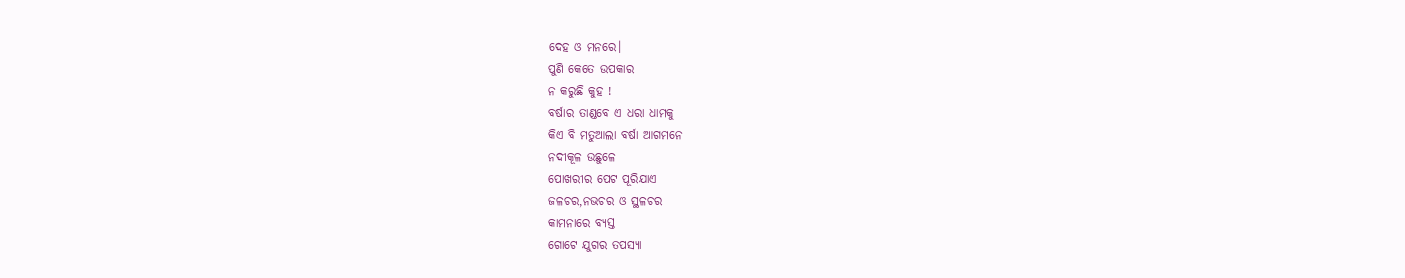ଦେହ ଓ ମନରେ।
ପୁଣି କେତେ ଉପକାର
ନ କରୁଛି କୁହ !
ବର୍ଷାର ତାଣ୍ଡବେ ଏ ଧରା ଧାମକୁ
କିଏ ବି ମତୁଆଲା ବର୍ଷା ଆଗମନେ
ନଦୀକୂଳ ଉଛୁଳେ
ପୋଖରୀର ପେଟ ପୂରିଯାଏ
ଜଳଚର,ନଭଚର ଓ ସ୍ଥଳଚର
କାମନାରେ ବ୍ୟସ୍ତ
ଗୋଟେ ଯୁଗର ତପସ୍ୟା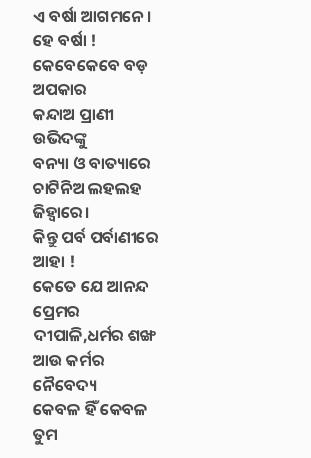ଏ ବର୍ଷା ଆଗମନେ।
ହେ ବର୍ଷା !
କେବେକେବେ ବଡ଼ ଅପକାର
କନ୍ଦାଅ ପ୍ରାଣୀ ଉଭିଦଙ୍କୁ
ବନ୍ୟା ଓ ବାତ୍ୟାରେ
ଚାଟିନିଅ ଲହଲହ ଜିହ୍ୱାରେ।
କିନ୍ତୁ ପର୍ବ ପର୍ବାଣୀରେ
ଆହା !
କେତେ ଯେ ଆନନ୍ଦ
ପ୍ରେମର ଦୀପାଳି,ଧର୍ମର ଶଙ୍ଖ ଆଉ କର୍ମର ନୈବେଦ୍ୟ
କେବଳ ହିଁ କେବଳ
ତୁମ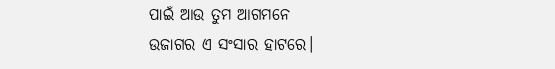ପାଇଁ ଆଉ ତୁମ ଆଗମନେ
ଉଜାଗର ଏ ସଂସାର ହାଟରେ।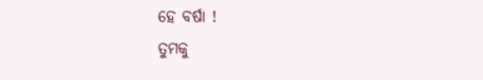ହେ ବର୍ଷା !
ତୁମକୁ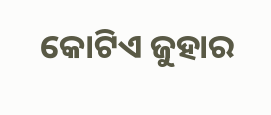କୋଟିଏ ଜୁହାର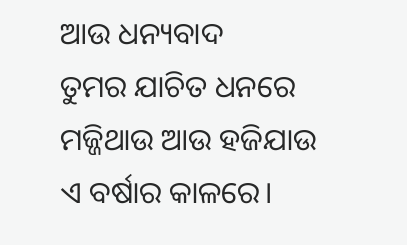ଆଉ ଧନ୍ୟବାଦ
ତୁମର ଯାଚିତ ଧନରେ
ମଜ୍ଜିଥାଉ ଆଉ ହଜିଯାଉ
ଏ ବର୍ଷାର କାଳରେ।